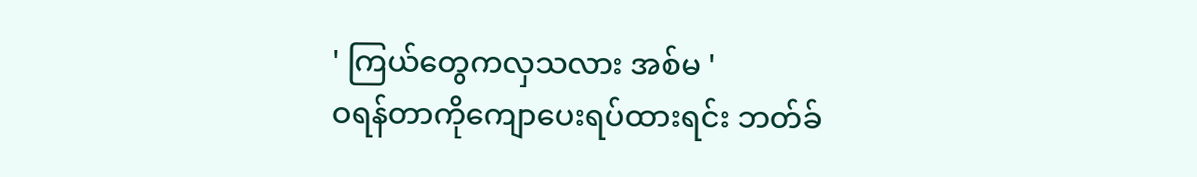' ကြယ်တွေကလှသလား အစ်မ '
ဝရန်တာကိုကျောပေးရပ်ထားရင်း ဘတ်ခ်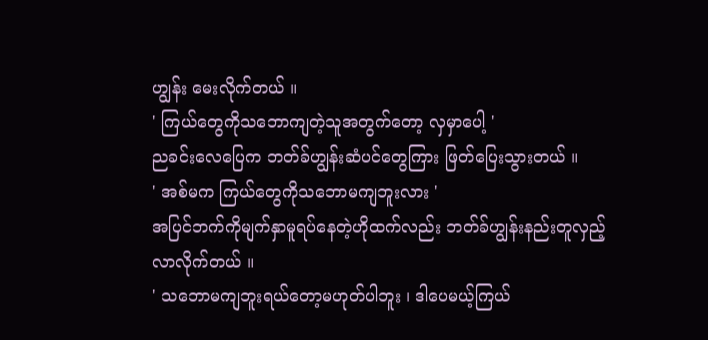ဟျွန်း မေးလိုက်တယ် ။
' ကြယ်တွေကိုသဘောကျတဲ့သူအတွက်တော့ လှမှာပေါ့ '
ညခင်းလေပြေက ဘတ်ခ်ဟျွန်းဆံပင်တွေကြား ဖြတ်ပြေးသွားတယ် ။
' အစ်မက ကြယ်တွေကိုသဘောမကျဘူးလား '
အပြင်ဘက်ကိုမျက်နှာမူရပ်နေတဲ့ဟိုထက်လည်း ဘတ်ခ်ဟျွန်းနည်းတူလှည့်လာလိုက်တယ် ။
' သဘောမကျဘူးရယ်တော့မဟုတ်ပါဘူး ၊ ဒါပေမယ့်ကြယ်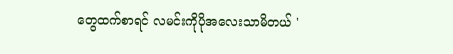တွေထက်စာရင် လမင်းကိုပိုအလေးသာမိတယ် '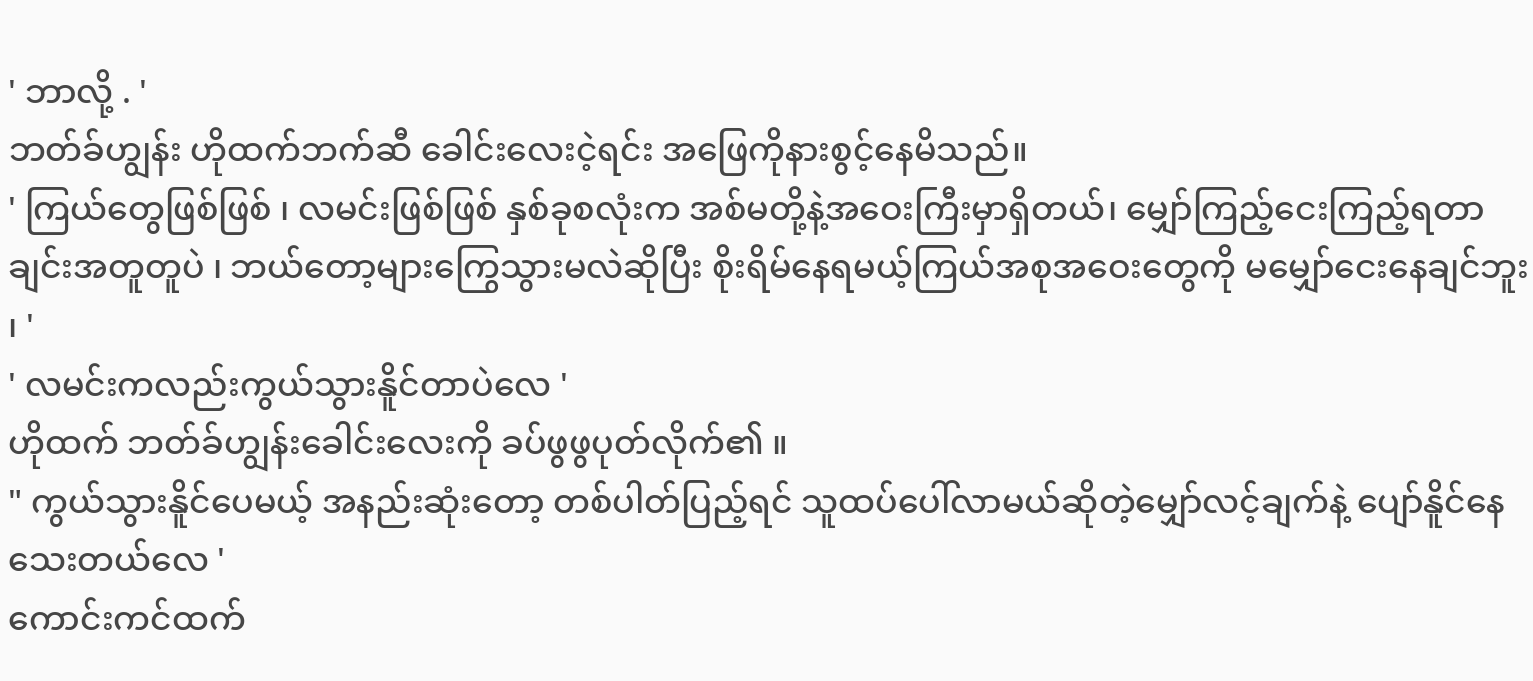' ဘာလို့ . '
ဘတ်ခ်ဟျွန်း ဟိုထက်ဘက်ဆီ ခေါင်းလေးငဲ့ရင်း အဖြေကိုနားစွင့်နေမိသည်။
' ကြယ်တွေဖြစ်ဖြစ် ၊ လမင်းဖြစ်ဖြစ် နှစ်ခုစလုံးက အစ်မတို့နဲ့အဝေးကြီးမှာရှိတယ်၊ မျှော်ကြည့်ငေးကြည့်ရတာချင်းအတူတူပဲ ၊ ဘယ်တော့များကြွေသွားမလဲဆိုပြီး စိုးရိမ်နေရမယ့်ကြယ်အစုအဝေးတွေကို မမျှော်ငေးနေချင်ဘူး ၊ '
' လမင်းကလည်းကွယ်သွားနိူင်တာပဲလေ '
ဟိုထက် ဘတ်ခ်ဟျွန်းခေါင်းလေးကို ခပ်ဖွဖွပုတ်လိုက်၏ ။
" ကွယ်သွားနိူင်ပေမယ့် အနည်းဆုံးတော့ တစ်ပါတ်ပြည့်ရင် သူထပ်ပေါ်လာမယ်ဆိုတဲ့မျှော်လင့်ချက်နဲ့ ပျော်နိူင်နေသေးတယ်လေ '
ကောင်းကင်ထက်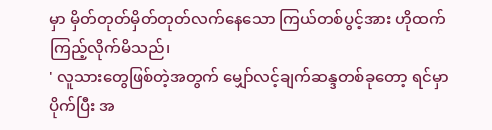မှာ မှိတ်တုတ်မှိတ်တုတ်လက်နေသော ကြယ်တစ်ပွင့်အား ဟိုထက်ကြည့်လိုက်မိသည်၊
' လူသားတွေဖြစ်တဲ့အတွက် မျှော်လင့်ချက်ဆန္ဒတစ်ခုတော့ ရင်မှာပိုက်ပြီး အ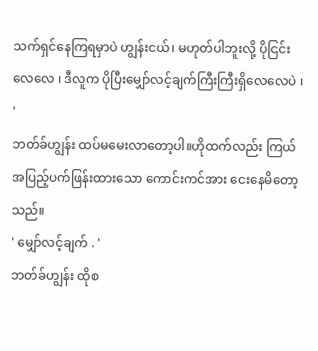သက်ရှင်နေကြရမှာပဲ ဟျွန်းငယ်၊ မဟုတ်ပါဘူးလို့ ပိုငြင်းလေလေ ၊ ဒီလူက ပိုပြီးမျှော်လင့်ချက်ကြီးကြီးရှိလေလေပဲ ၊ '
ဘတ်ခ်ဟျွန်း ထပ်မမေးလာတော့ပါ။ဟိုထက်လည်း ကြယ်အပြည့်ပက်ဖြန်းထားသော ကောင်းကင်အား ငေးနေမိတော့သည်။
' မျှော်လင့်ချက် . '
ဘတ်ခ်ဟျွန်း ထိုစ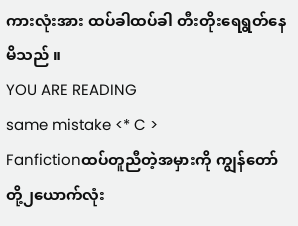ကားလုံးအား ထပ်ခါထပ်ခါ တီးတိုးရေရွတ်နေမိသည် ။
YOU ARE READING
same mistake <* C >
Fanfictionထပ်တူညီတဲ့အမှားကို ကျွန်တော်တို့၂ယောက်လုံး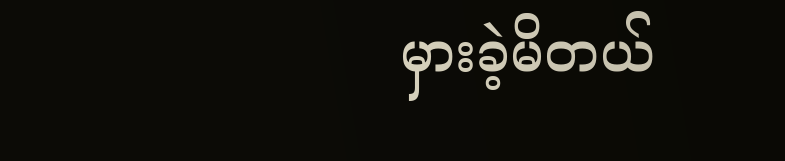မှားခဲ့မိတယ်